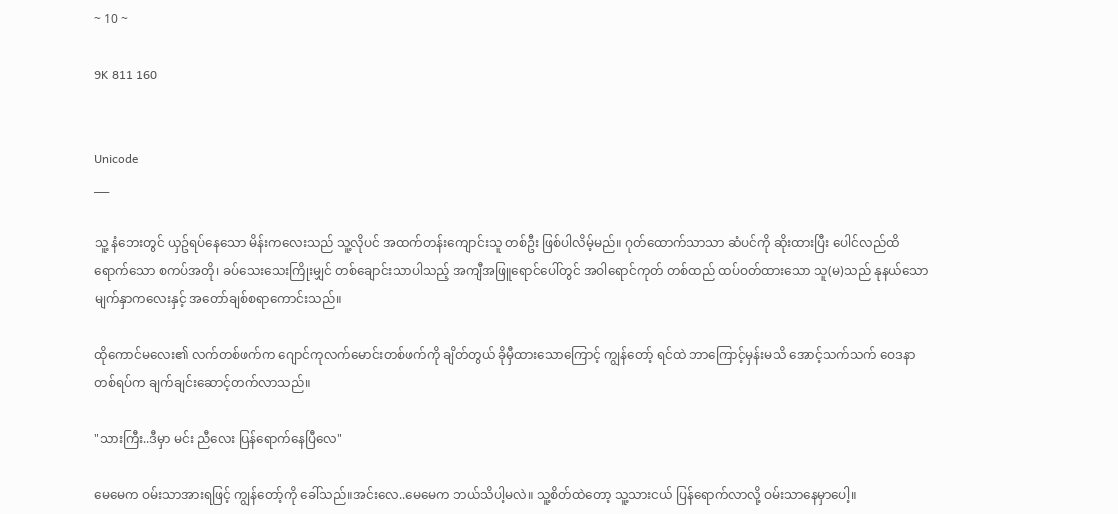~ 10 ~

9K 811 160


Unicode
___

သူ့ နံဘေးတွင် ယှဥ်ရပ်နေသော မိန်းကလေးသည် သူ့လိုပင် အထက်တန်းကျောင်းသူ တစ်ဦး ဖြစ်ပါလိမ့်မည်။ ဂုတ်ထောက်သာသာ ဆံပင်ကို ဆိုးထားပြီး ပေါင်လည်ထိရောက်သော စကပ်အတို၊ ခပ်သေးသေးကြိုးမျှင် တစ်ချောင်းသာပါသည့် အကျီအဖြူရောင်ပေါ်တွင် အဝါရောင်ကုတ် တစ်ထည် ထပ်ဝတ်ထားသော သူ(မ)သည် နုနယ်သော မျက်နှာကလေးနှင့် အတော်ချစ်စရာကောင်းသည်။

ထိုကောင်မလေး၏ လက်တစ်ဖက်က ဂျောင်ကုလက်မောင်းတစ်ဖက်ကို ချိတ်တွယ် ခိုမှီထားသောကြောင့် ကျွန်တော့် ရင်ထဲ ဘာကြောင့်မှန်းမသိ အောင့်သက်သက် ဝေဒနာတစ်ရပ်က ချက်ချင်းဆောင့်တက်လာသည်။

"သားကြီး..ဒီမှာ မင်း ညီလေး ပြန်ရောက်နေပြီလေ"

မေမေက ဝမ်းသာအားရဖြင့် ကျွန်တော့်ကို ခေါ်သည်။အင်းလေ..မေမေက ဘယ်သိပါ့မလဲ။ သူ့စိတ်ထဲတော့ သူ့သားငယ် ပြန်ရောက်လာလို့ ဝမ်းသာနေမှာပေါ့။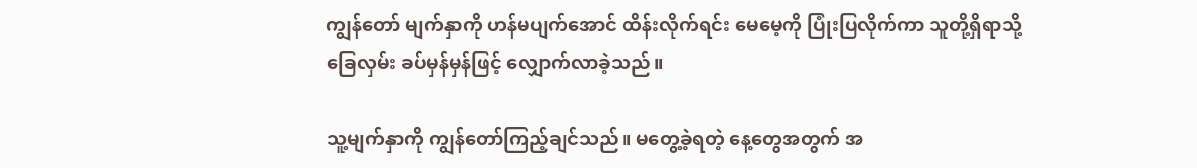ကျွန်တော် မျက်နှာကို ဟန်မပျက်အောင် ထိန်းလိုက်ရင်း မေမေ့ကို ပြုံးပြလိုက်ကာ သူတို့ရှိရာသို့ ခြေလှမ်း ခပ်မှန်မှန်ဖြင့် လျှောက်လာခဲ့သည်။

သူ့မျက်နှာကို ကျွန်တော်ကြည့်ချင်သည်။ မတွေ့ခဲ့ရတဲ့ နေ့တွေအတွက် အ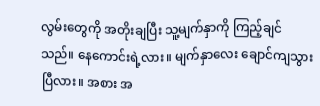လွမ်းတွေကို အတိုးချပြီး သူ့မျက်နှာကို ကြည့်ချင်သည်။ နေကောင်းရဲ့လား။ မျက်နှာလေး ချောင်ကျသွားပြီလား။ အစား အ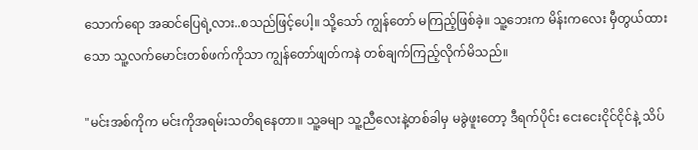သောက်ရော အဆင်ပြေရဲ့လား..စသည်ဖြင့်ပေါ့။ သို့သော် ကျွန်တော် မကြည့်ဖြစ်ခဲ့။ သူ့ဘေးက မိန်းကလေး မှီတွယ်ထားသော သူ့လက်မောင်းတစ်ဖက်ကိုသာ ကျွန်တော်ဖျတ်ကနဲ တစ်ချက်ကြည့်လိုက်မိသည်။

"မင်းအစ်ကိုက မင်းကိုအရမ်းသတိရနေတာ။ သူ့ခမျာ သူ့ညီလေးနဲ့တစ်ခါမှ မခွဲဖူးတော့ ဒီရက်ပိုင်း ငေးငေးငိုင်ငိုင်နဲ့ သိပ်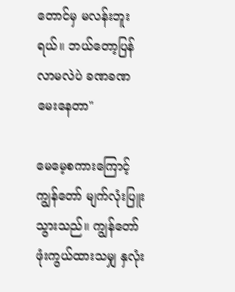တောင်မှ မလန်းဘူးရယ်။ ဘယ်တော့ပြန်လာမလဲပဲ ခဏခဏမေးနေတာ"

မေမေ့စကားကြောင့် ကျွန်တော် မျက်လုံးပြူးသွားသည်။ ကျွန်တော်ဖုံးကွယ်ထားသမျှ နှလုံး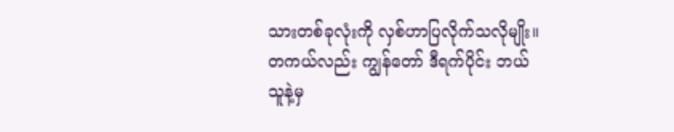သားတစ်ခုလုံးကို လှစ်ဟာပြလိုက်သလိုမျိုး။ တကယ်လည်း ကျွန်တော် ဒီရက်ပိုင်း ဘယ်သူနဲ့မှ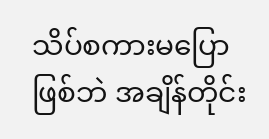သိပ်စကားမပြောဖြစ်ဘဲ အချိန်တိုင်း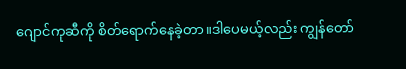ဂျောင်ကုဆီကို စိတ်ရောက်နေခဲ့တာ။ဒါပေမယ့်လည်း ကျွန်တော်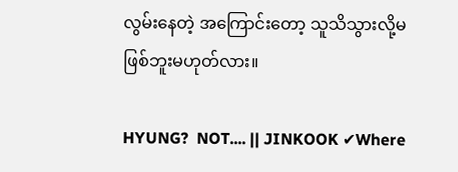လွမ်းနေတဲ့ အကြောင်းတော့ သူသိသွားလို့မဖြစ်ဘူးမဟုတ်လား။

HYUNG?  NOT.... || JINKOOK ✔Where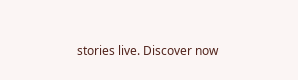stories live. Discover now